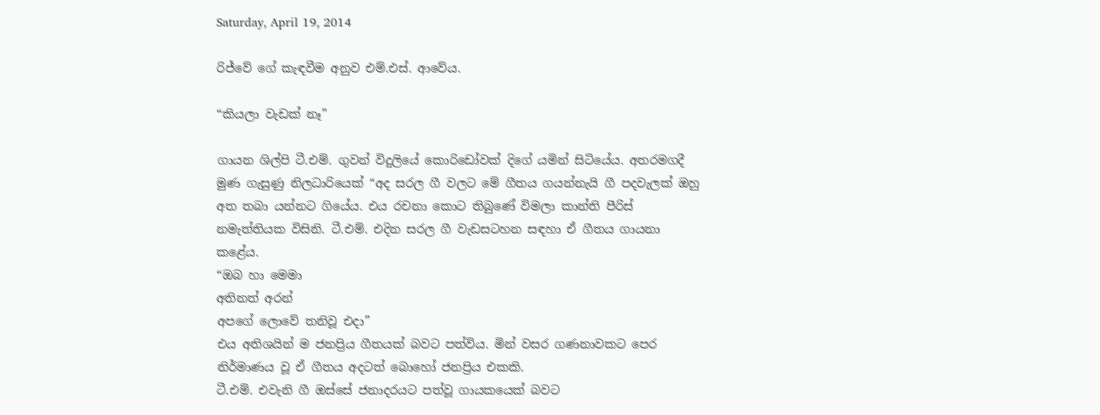Saturday, April 19, 2014

රිජ්වේ ගේ කැඳවීම අනුව එම්.එස්. ආවේය.

“කියලා වැඩක් නෑ”

ගායන ශිල්පි ටී.එම්. ගුවන් විදුලියේ කොරිඩෝවක් දිගේ යමින් සිටියේය. අතරමගදී මුණ ගැසුණු නිලධාරියෙක් “අද සරල ගී වලට මේ ගීතය ගයන්නැයි ගී පදවැලක් ඔහු අත තබා යන්නට ගියේය. එය රචනා කොට තිබුණේ විමලා කාන්ති පීරිස් නමැත්තියක විසිනි. ටී.එම්. එදින සරල ගී වැඩසටහන සඳහා ඒ ගීතය ගායනා කළේය.
“ඔබ හා මෙමා
අතිනත් අරන්
අපගේ ලොවේ තනිවූ එදා”
එය අතිශයින් ම ජනප්‍රිය ගීතයක් බවට පත්විය. මින් වසර ගණනාවකට පෙර නිර්මාණය වූ ඒ ගීතය අදටත් බොහෝ ජනප්‍රිය එකකි.
ටී.එම්. එවැනි ගී ඔස්සේ ජනාදරයට පත්වූ ගායකයෙක් බවට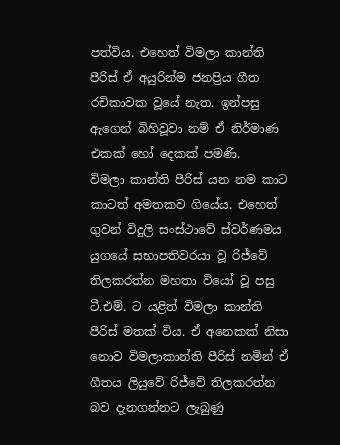පත්විය. එහෙත් විමලා කාන්ති පීරිස් ඒ අයුරින්ම ජනප්‍රිය ගීත රචිකාවක වූයේ නැත. ඉන්පසු ඇගෙන් බිහිවූවා නම් ඒ නිර්මාණ එකක් හෝ දෙකක් පමණි.
විමලා කාන්ති පීරිස් යන නම කාට කාටත් අමතකව ගියේය. එහෙත් ගුවන් විදුලි සංස්ථාවේ ස්වර්ණමය යුගයේ සභාපතිවරයා වූ රිජ්වේ තිලකරත්න මහතා වියෝ වූ පසු ටී.එම්. ට යළිත් විමලා කාන්ති පීරිස් මතක් විය. ඒ අනෙකක් නිසා නොව විමලාකාන්ති පීරිස් නමින් ඒ ගීතය ලියුවේ රිජ්වේ තිලකරත්න බව දැනගන්නට ලැබුණු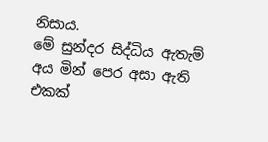නිසාය.
මේ සුන්දර සිද්ධිය ඇතැම් අය මින් පෙර අසා ඇති එකක්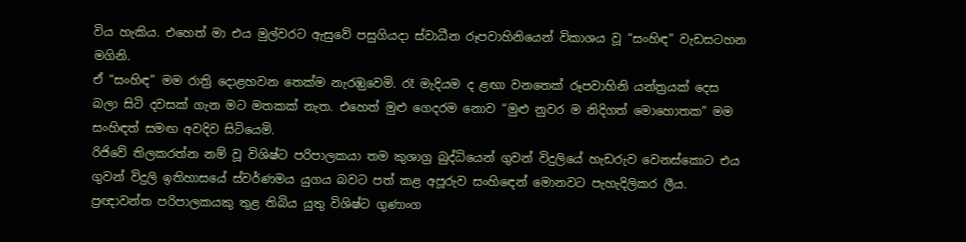විය හැකිය. එහෙත් මා එය මුල්වරට ඇසුවේ පසුගියදා ස්වාධීන රූපවාහිනියෙන් විකාශය වූ “සංහිඳ” වැඩසටහන මගිනි.
ඒ “සංහිඳ” මම රාත්‍රි දොළහවන තෙක්ම නැරඹ‍ුවෙමි. රෑ මැදියම ද ළඟා වනතෙක් රූපවාහිනි යන්ත්‍රයක් දෙස බලා සිටි දවසක් ගැන මට මතකක් නැත. එහෙත් මුළු ගෙදරම නොව “මුළු නුවර ම නිදිගත් මොහොතක” මම සංහිඳත් සමඟ අවදිව සිටියෙමි.
රිජිවේ තිලකරත්න නම් වූ විශිෂ්ට පරිපාලකයා තම කුශාග්‍ර බුද්ධියෙන් ගුවන් විදුලියේ හැඩරුව වෙනස්කොට එය ගුවන් විදුලි ඉතිහාසයේ ස්වර්ණමය යුගය බවට පත් කළ අපූරුව සංහි‍ඳෙන් මොනවට පැහැදිලිකර ලීය.
ප්‍රඥාවන්ත පරිපාලකයකු තුළ තිබිය යුතු විශිෂ්ට ගුණාංග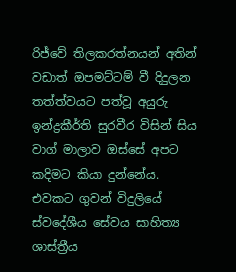රිජ්වේ තිලකරත්නයන් අතින් වඩාත් ඔපමට්ටම් වී දිදුලන තත්ත්වයට පත්වූ අයුරු ඉන්ද්‍රකීර්ති සුරවීර විසින් සිය වාග් මාලාව ඔස්සේ අපට කදිමට කියා දුන්නේය.
එවකට ගුවන් විදුලියේ ස්වදේශීය සේවය සාහිත්‍ය ශාස්ත්‍රීය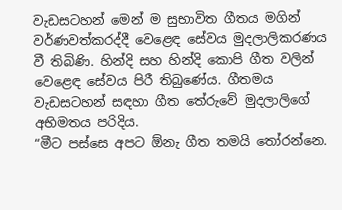වැඩසටහන් මෙන් ම සුභාවිත ගීතය මගින් වර්ණවත්කරද්දී වෙළෙඳ සේවය මුදලාලිකරණය වී තිබිණි. හින්දි සහ හින්දි කොපි ගීත වලින් වෙළෙඳ සේවය පිරී තිබුණේය. ගීතමය වැඩසටහන් සඳහා ගීත තේරුවේ මුදලාලිගේ අභිමතය පරිදිය.
“මීට පස්සෙ අපට ඕනැ ගීත තමයි තෝරන්නෙ.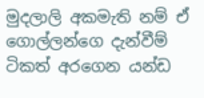මුදලාලි අකමැති නම් ඒ ගොල්ලන්ගෙ දැන්වීම් ටිකත් අරගෙන යන්ඩ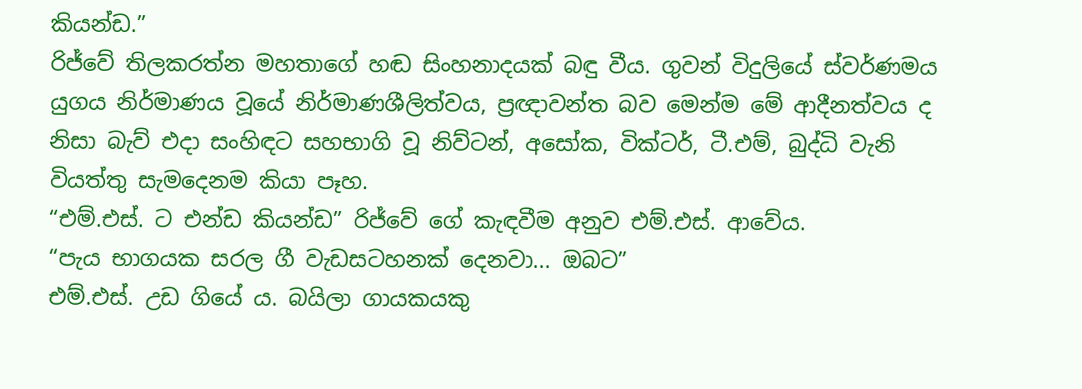කියන්ඩ.”
රිජ්වේ තිලකරත්න මහතාගේ හඬ සිංහනාදයක් බඳු වීය. ගුවන් විදුලියේ ස්වර්ණමය යුගය නිර්මාණය වූයේ නිර්මාණශීලිත්වය, ප්‍රඥාවන්ත බව මෙන්ම මේ ආදීනත්වය ද නිසා බැව් එදා සංහිඳට සහභාගි වූ නිව්ටන්, අසෝක, වික්ටර්, ටී.එම්, බුද්ධි වැනි වියත්තු සැමදෙනම කියා පෑහ.
“එම්.එස්. ට එන්ඩ කියන්ඩ” රිජ්වේ ගේ කැඳවීම අනුව එම්.එස්. ආවේය.
“පැය භාගයක සරල ගී වැඩසටහනක් දෙනවා... ඔබට”
එම්.එස්. උඩ ගියේ ය. බයිලා ගායකයකු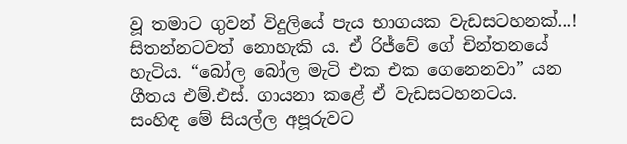වූ තමාට ගුවන් විදුලියේ පැය භාගයක වැඩසටහනක්...! සිතන්නටවත් නොහැකි ය. ඒ රිජ්වේ ගේ චින්තනයේ හැටිය. “බෝල බෝල මැටි එක එක ගෙනෙනවා” යන ගීතය එම්.එස්. ගායනා කළේ ඒ වැඩසටහනටය.
සංහිඳ මේ සියල්ල අපූරුවට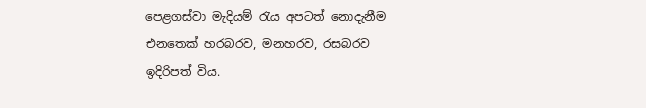පෙළගස්වා මැදියම් රැය අපටත් නොදැනීම එනතෙක් හරබරව, මනහරව, රසබරව ඉදිරිපත් විය.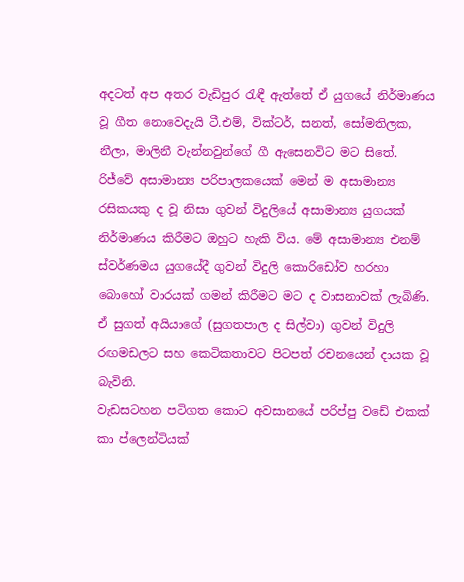අදටත් අප අතර වැඩිපුර රැඳී ඇත්තේ ඒ යුගයේ නිර්මාණය වූ ගීත නොවෙදැයි ටී.එම්, වික්ටර්, සනත්, සෝමතිලක, නීලා, මාලිනී වැන්නවුන්ගේ ගී ඇසෙනවිට මට සිතේ.
රිජ්වේ අසාමාන්‍ය පරිපාලකයෙක් මෙන් ම අසාමාන්‍ය රසිකයකු ද වූ නිසා ගුවන් විදුලියේ අසාමාන්‍ය යුගයක් නිර්මාණය කිරීමට ඔහුට හැකි විය. මේ අසාමාන්‍ය එනම් ස්වර්ණමය යුගයේදී ගුවන් විදුලි කොරිඩෝව හරහා බොහෝ වාරයක් ගමන් කිරීමට මට ද වාසනාවක් ලැබිණි. ඒ සුගත් අයියාගේ (සුගතපාල ද සිල්වා) ගුවන් විදුලි රඟමඩලට සහ කෙටිකතාවට පිටපත් රචනයෙන් දායක වූ බැවිනි.
වැඩසටහන පටිගත කොට අවසානයේ පරිප්පු වඩේ එකක් කා ප්ලෙන්ටියක්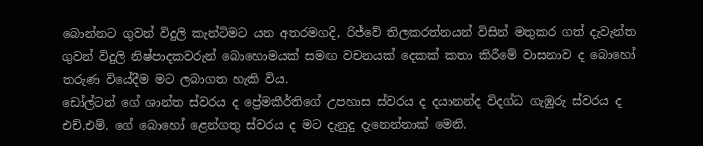බොන්නට ගුවන් විදුලි කැන්ටිමට යන අතරමගදි, රිජ්වේ තිලකරත්නයන් විසින් මතුකර ගත් දැවැන්ත ගුවන් විදුලි නිෂ්පාදකවරුන් බොහොමයක් සමඟ වචනයක් දෙකක් කතා කිරීමේ වාසනාව ද බොහෝ තරුණ වියේදීම මට ලබාගත හැකි විය.
ඩෝල්ටන් ගේ ශාන්ත ස්වරය ද ප්‍රේමකීර්තිගේ උපහාස ‍ස්වරය ද දයානන්ද විදග්ධ ගැඹුරු ස්වරය ද එච්.එම්. ගේ බොහෝ ළෙන්ගතු ස්වරය ද මට දැනුදු දැනෙන්නාක් මෙනි.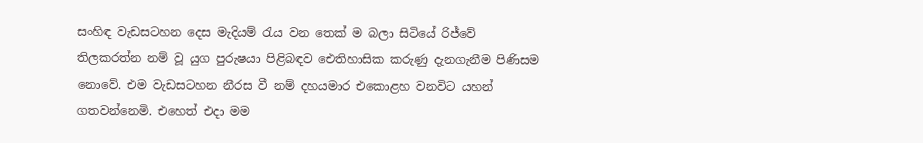සංහිඳ වැඩසටහන දෙස මැදියම් රැය වන තෙක් ම බලා සිටියේ රිජ්වේ තිලකරත්න නම් වූ යුග පුරුෂයා පිළිබඳව ඓතිහාසික කරුණු දැනගැනීම පිණිසම නොවේ. එම වැඩසටහන නීරස වී නම් දහයමාර එකොළහ වනවිට යහන් ගතවන්නෙමි. එහෙත් එදා මම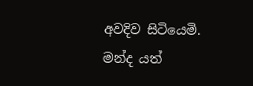අවදිව සිටියෙමි. මන්ද යත්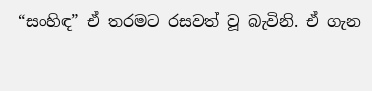“සංහිඳ” ඒ තරමට රසවත් වූ බැවිනි. ඒ ගැන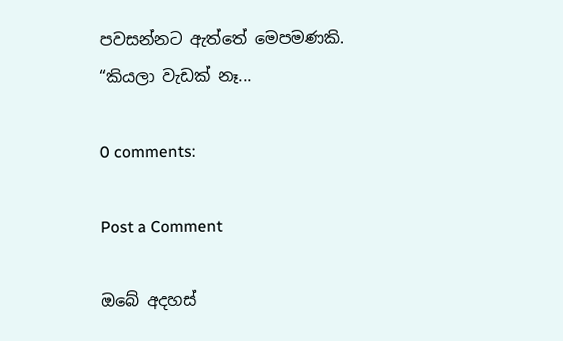පවසන්නට ඇත්තේ මෙපමණකි.
“කියලා වැඩක් නෑ...

0 comments:

Post a Comment

ඔබේ අදහස්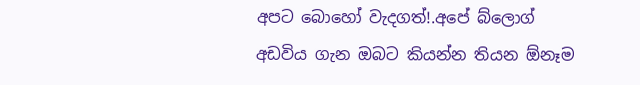අපට බොහෝ වැදගත්!.අපේ බ්ලොග් අඩවිය ගැන ඔබට කියන්න තියන ඕනෑම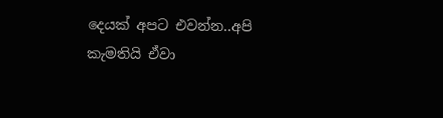දෙයක් අපට එවන්න..අපි කැමතියි ඒවා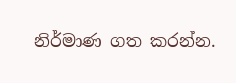නිර්මාණ ගත කරන්න.